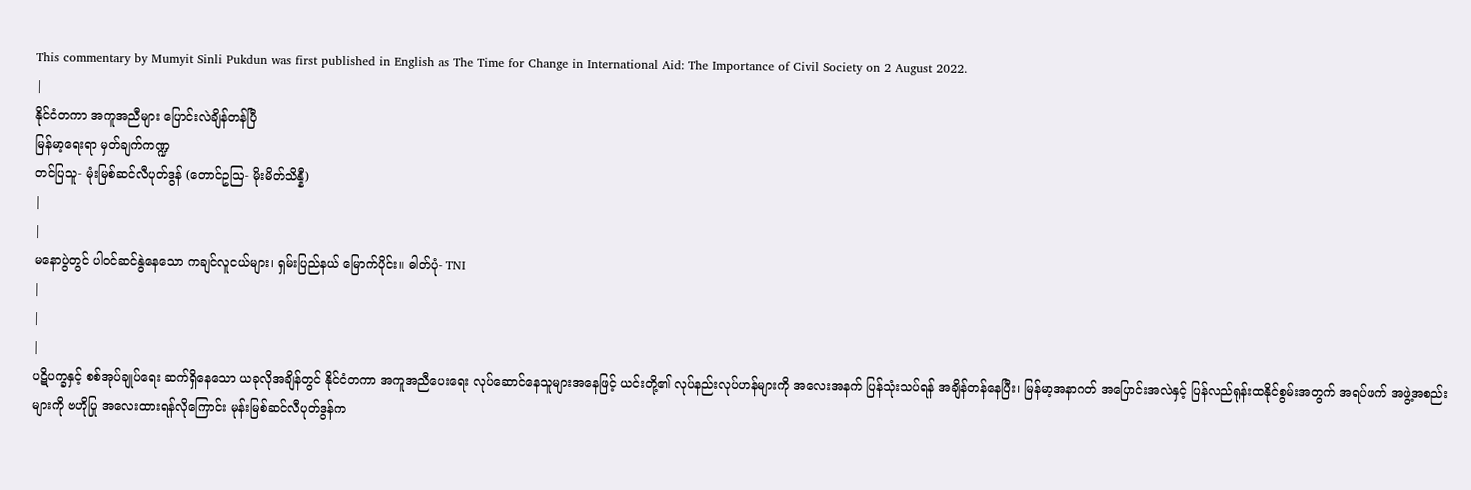This commentary by Mumyit Sinli Pukdun was first published in English as The Time for Change in International Aid: The Importance of Civil Society on 2 August 2022.
|
နိုင်ငံတကာ အကူအညီများ ပြောင်းလဲချိန်တန်ပြီ
မြန်မာ့ရေးရာ မှတ်ချက်ကဏ္ဍ
တင်ပြသူ- မုံးမြစ်ဆင်လီပုတ်ဒွန် (တောင်ဥဩ- မိုးမိတ်သိန္နီ)
|
|
မနောပွဲတွင် ပါဝင်ဆင်နွဲနေသော ကချင်လူငယ်များ၊ ရှမ်းပြည်နယ် မြောက်ပိုင်း။ ဓါတ်ပုံ- TNI
|
|
|
ပဋိပက္ခနှင့် စစ်အုပ်ချုပ်ရေး ဆက်ရှိနေသော ယခုလိုအချိန်တွင် နိုင်ငံတကာ အကူအညီပေးရေး လုပ်ဆောင်နေသူများအနေဖြင့် ယင်းတို့၏ လုပ်နည်းလုပ်ဟန်များကို အလေးအနက် ပြန်သုံးသပ်ရန် အချိန်တန်နေပြီး၊ မြန်မာ့အနာဂတ် အပြောင်းအလဲနှင့် ပြန်လည်ရုန်းထနိုင်စွမ်းအတွက် အရပ်ဖက် အဖွဲ့အစည်းများကို ဗဟိုပြု အလေးထားရန်လိုကြောင်း မုန်းမြစ်ဆင်လီပုတ်ဒွန်က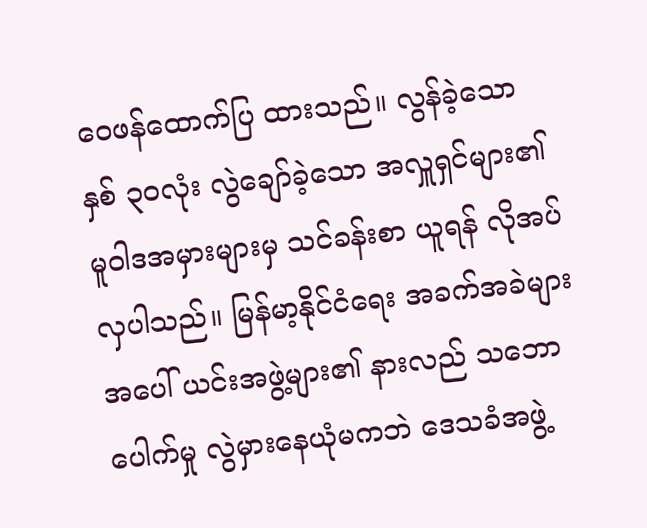ဝေဖန်ထောက်ပြ ထားသည်။ လွန်ခဲ့သော နှစ် ၃၀လုံး လွဲချော်ခဲ့သော အလှူရှင်များ၏ မူဝါဒအမှားများမှ သင်ခန်းစာ ယူရန် လိုအပ်လှပါသည်။ မြန်မာ့နိုင်ငံရေး အခက်အခဲများအပေါ် ယင်းအဖွဲ့များ၏ နားလည် သဘောပေါက်မှု လွဲမှားနေယုံမကဘဲ ဒေသခံအဖွဲ့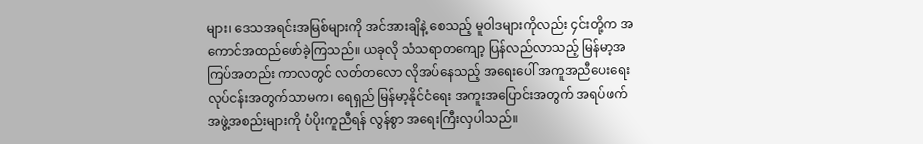များ၊ ဒေသအရင်းအမြစ်များကို အင်အားချိနဲ့ စေသည့် မူဝါဒများကိုလည်း ၄င်းတို့က အကောင်အထည်ဖော်ခဲ့ကြသည်။ ယခုလို သံသရာတကျော့ ပြန်လည်လာသည့် မြန်မာ့အကြပ်အတည်း ကာလတွင် လတ်တလော လိုအပ်နေသည့် အရေးပေါ် အကူအညီပေးရေး လုပ်ငန်းအတွက်သာမက၊ ရေရှည် မြန်မာ့နိုင်ငံရေး အကူးအပြောင်းအတွက် အရပ်ဖက် အဖွဲ့အစည်းများကို ပံပိုးကူညီရန် လွန်စွာ အရေးကြီးလှပါသည်။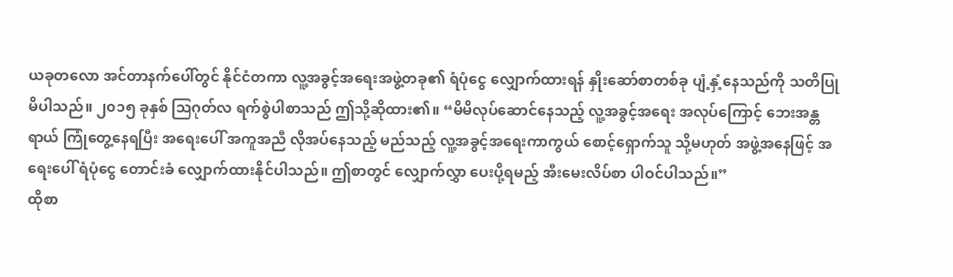ယခုတလော အင်တာနက်ပေါ်တွင် နိုင်ငံတကာ လူ့အခွင့်အရေးအဖွဲ့တခု၏ ရံပုံငွေ လျှောက်ထားရန် နှိုးဆော်စာတစ်ခု ပျံ့နှံ့နေသည်ကို သတိပြုမိပါသည်။ ၂၀၁၅ ခုနှစ် ဩဂုတ်လ ရက်စွဲပါစာသည် ဤသို့ဆိုထား၏။ “မိမိလုပ်ဆောင်နေသည့် လူ့အခွင့်အရေး အလုပ်ကြောင့် ဘေးအန္တရာယ် ကြုံတွေ့နေရပြီး အရေးပေါ် အကူအညီ လိုအပ်နေသည့် မည်သည့် လူ့အခွင့်အရေးကာကွယ် စောင့်ရှောက်သူ သို့မဟုတ် အဖွဲ့အနေဖြင့် အရေးပေါ် ရံပုံငွေ တောင်းခံ လျှောက်ထားနိုင်ပါသည်။ ဤစာတွင် လျှောက်လွှာ ပေးပို့ရမည့် အီးမေးလိပ်စာ ပါဝင်ပါသည်။”
ထိုစာ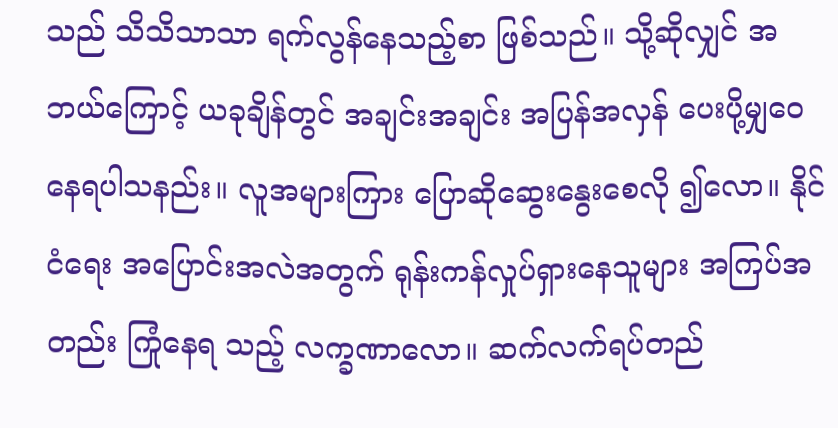သည် သိသိသာသာ ရက်လွန်နေသည့်စာ ဖြစ်သည်။ သို့ဆိုလျှင် အဘယ်ကြောင့် ယခုချိန်တွင် အချင်းအချင်း အပြန်အလှန် ပေးပို့မျှဝေနေရပါသနည်း။ လူအများကြား ပြောဆိုဆွေးနွေးစေလို ၍လော။ နိုင်ငံရေး အပြောင်းအလဲအတွက် ရုန်းကန်လှုပ်ရှားနေသူများ အကြပ်အတည်း ကြုံနေရ သည့် လက္ခဏာလော။ ဆက်လက်ရပ်တည်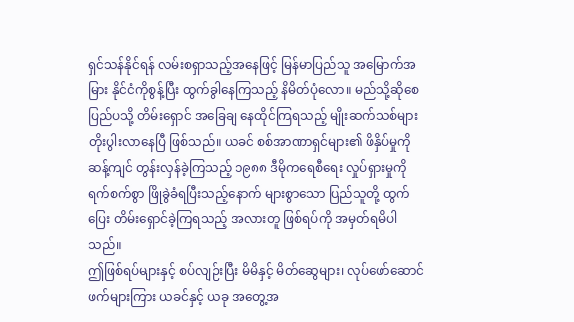ရှင်သန်နိုင်ရန် လမ်းစရှာသည့်အနေဖြင့် မြန်မာပြည်သူ အမြောက်အမြား နိုင်ငံကိုစွန့်ပြီး ထွက်ခွါနေကြသည့် နိမိတ်ပုံလော။ မည်သို့ဆိုစေ ပြည်ပသို့ တိမ်းရှောင် အခြေချ နေထိုင်ကြရသည့် မျိုးဆက်သစ်များ တိုးပွါးလာနေပြီ ဖြစ်သည်။ ယခင် စစ်အာဏာရှင်များ၏ ဖိနှိပ်မှုကို ဆန့်ကျင် တွန်းလှန်ခဲ့ကြသည့် ၁၉၈၈ ဒီမိုကရေစီရေး လှုပ်ရှားမှုကို ရက်စက်စွာ ဖြိုခွဲခံရပြီးသည့်နောက် များစွာသော ပြည်သူတို့ ထွက်ပြေး တိမ်းရှောင်ခဲ့ကြရသည့် အလားတူ ဖြစ်ရပ်ကို အမှတ်ရမိပါသည်။
ဤဖြစ်ရပ်များနှင့် စပ်လျဉ်းပြီး မိမိနှင့် မိတ်ဆွေများ၊ လုပ်ဖော်ဆောင်ဖက်များကြား ယခင်နှင့် ယခု အတွေ့အ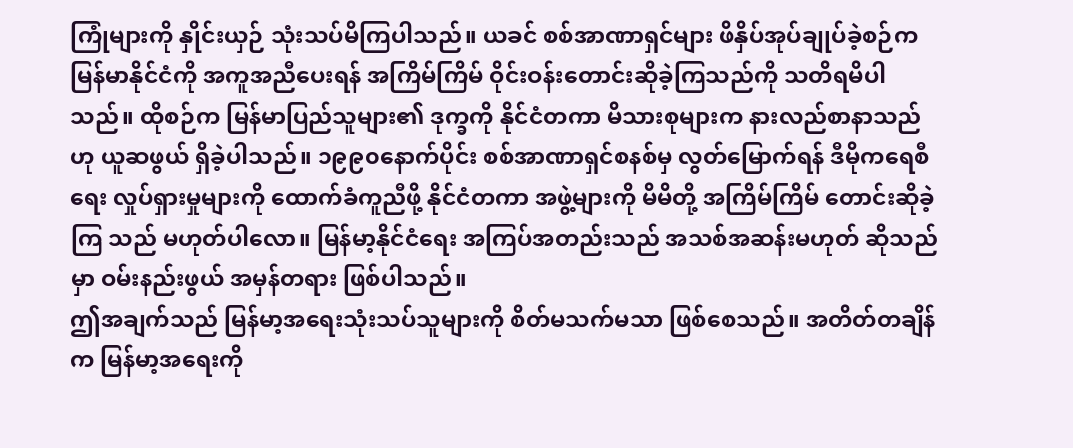ကြုံများကို နှိုင်းယှဉ် သုံးသပ်မိကြပါသည်။ ယခင် စစ်အာဏာရှင်များ ဖိနှိပ်အုပ်ချုပ်ခဲ့စဉ်က မြန်မာနိုင်ငံကို အကူအညီပေးရန် အကြိမ်ကြိမ် ဝိုင်းဝန်းတောင်းဆိုခဲ့ကြသည်ကို သတိရမိပါသည်။ ထိုစဉ်က မြန်မာပြည်သူများ၏ ဒုက္ခကို နိုင်ငံတကာ မိသားစုများက နားလည်စာနာသည်ဟု ယူဆဖွယ် ရှိခဲ့ပါသည်။ ၁၉၉၀နောက်ပိုင်း စစ်အာဏာရှင်စနစ်မှ လွတ်မြောက်ရန် ဒီမိုကရေစီရေး လှုပ်ရှားမှုများကို ထောက်ခံကူညီဖို့ နိုင်ငံတကာ အဖွဲ့များကို မိမိတို့ အကြိမ်ကြိမ် တောင်းဆိုခဲ့ကြ သည် မဟုတ်ပါလော။ မြန်မာ့နိုင်ငံရေး အကြပ်အတည်းသည် အသစ်အဆန်းမဟုတ် ဆိုသည်မှာ ဝမ်းနည်းဖွယ် အမှန်တရား ဖြစ်ပါသည်။
ဤအချက်သည် မြန်မာ့အရေးသုံးသပ်သူများကို စိတ်မသက်မသာ ဖြစ်စေသည်။ အတိတ်တချိန်က မြန်မာ့အရေးကို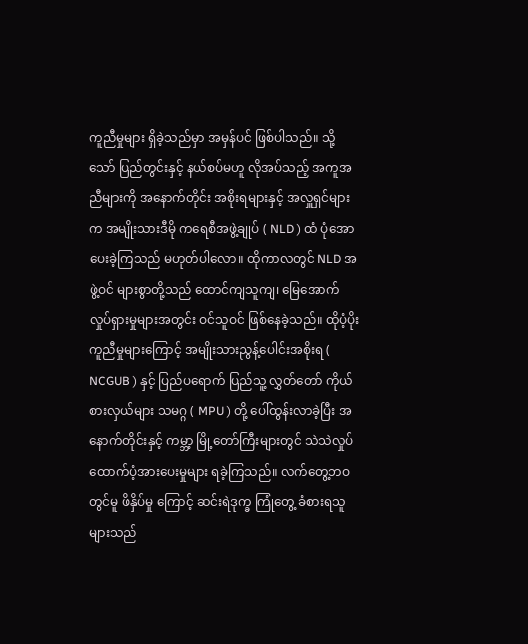ကူညီမှုများ ရှိခဲ့သည်မှာ အမှန်ပင် ဖြစ်ပါသည်။ သို့သော် ပြည်တွင်းနှင့် နယ်စပ်မဟူ လိုအပ်သည့် အကူအညီများကို အနောက်တိုင်း အစိုးရများနှင့် အလှူရှင်များက အမျိုးသားဒီမို ကရေစီအဖွဲ့ချုပ် ( NLD ) ထံ ပုံအောပေးခဲ့ကြသည် မဟုတ်ပါလော။ ထိုကာလတွင် NLD အဖွဲ့ဝင် များစွာတို့သည် ထောင်ကျသူကျ၊ မြေအောက်လှုပ်ရှားမှုများအတွင်း ဝင်သူဝင် ဖြစ်နေခဲ့သည်။ ထိုပံ့ပိုးကူညီမှုများကြောင့် အမျိုးသားညွန့်ပေါင်းအစိုးရ ( NCGUB ) နှင့် ပြည်ပရောက် ပြည်သူ့ လွှတ်တော် ကိုယ်စားလှယ်များ သမဂ္ဂ ( MPU ) တို့ ပေါ်ထွန်းလာခဲ့ပြီး အနောက်တိုင်းနှင့် ကမ္ဘာ့ မြို့တော်ကြီးများတွင် သဲသဲလှုပ် ထောက်ပံ့အားပေးမှုများ ရခဲ့ကြသည်။ လက်တွေ့ဘဝတွင်မူ ဖိနှိပ်မှု ကြောင့် ဆင်းရဲဒုက္ခ ကြုံတွေ့ ခံစားရသူများသည်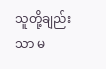သူတို့ချည်းသာ မ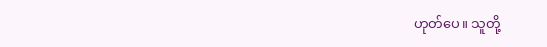ဟုတ်ပေ။ သူတို့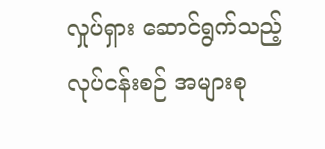လှုပ်ရှား ဆောင်ရွက်သည့် လုပ်ငန်းစဉ် အများစု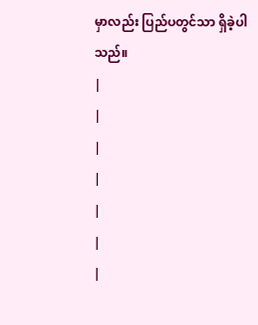မှာလည်း ပြည်ပတွင်သာ ရှိခဲ့ပါသည်။
|
|
|
|
|
|
|